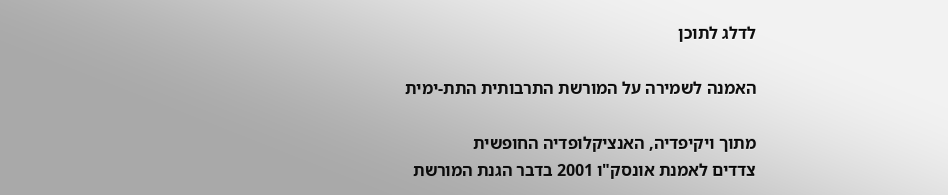לדלג לתוכן

האמנה לשמירה על המורשת התרבותית התת-ימית

מתוך ויקיפדיה, האנציקלופדיה החופשית
צדדים לאמנת אונסק"ו 2001 בדבר הגנת המורשת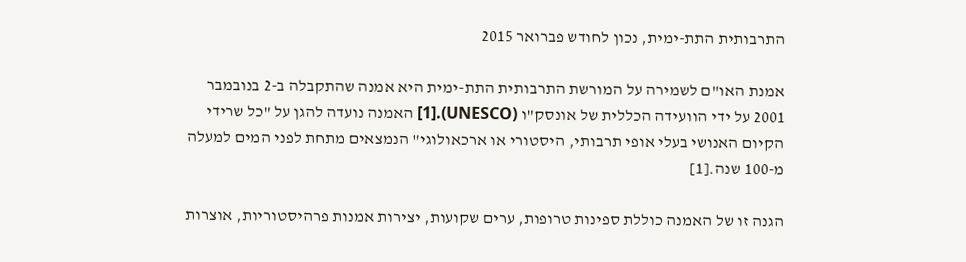התרבותית התת-ימית, נכון לחודש פברואר 2015

אמנת האו"ם לשמירה על המורשת התרבותית התת-ימית היא אמנה שהתקבלה ב-2 בנובמבר 2001 על ידי הוועידה הכללית של אונסק"ו (UNESCO).[1] האמנה נועדה להגן על "כל שרידי הקיום האנושי בעלי אופי תרבותי, היסטורי או ארכאולוגי" הנמצאים מתחת לפני המים למעלה מ-100 שנה.[1]

הגנה זו של האמנה כוללת ספינות טרופות, ערים שקועות, יצירות אמנות פרהיסטוריות, אוצרות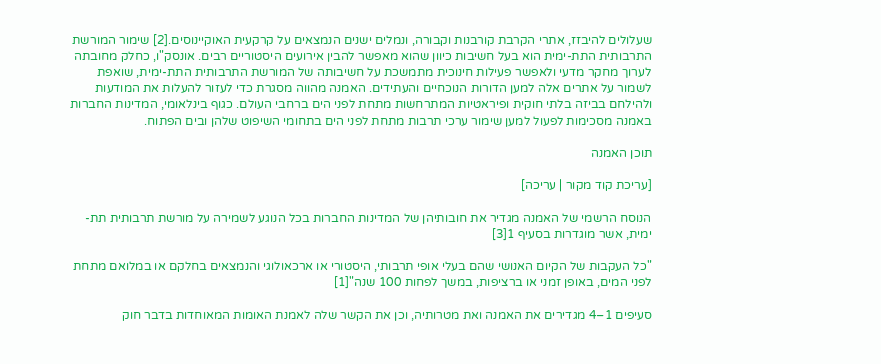שעלולים להיבזז, אתרי הקרבת קורבנות וקבורה, ונמלים ישנים הנמצאים על קרקעית האוקיינוסים.[2] שימור המורשת התרבותית התת-ימית הוא בעל חשיבות כיוון שהוא מאפשר להבין אירועים היסטוריים רבים. אונסק"ו, כחלק מחובתה לערוך מחקר מדעי ולאפשר פעילות חינוכית מתמשכת על חשיבותה של המורשת התרבותית התת-ימית, שואפת לשמור על אתרים אלה למען הדורות הנוכחיים והעתידים. האמנה מהווה מסגרת כדי לעזור להעלות את המודעות ולהילחם בביזה בלתי חוקית ופיראטיות המתרחשות מתחת לפני הים ברחבי העולם. כגוף בינלאומי, המדינות החברות באמנה מסכימות לפעול למען שימור ערכי תרבות מתחת לפני הים בתחומי השיפוט שלהן ובים הפתוח.

תוכן האמנה

[עריכת קוד מקור | עריכה]

הנוסח הרשמי של האמנה מגדיר את חובותיהן של המדינות החברות בכל הנוגע לשמירה על מורשת תרבותית תת-ימית, אשר מוגדרות בסעיף 1[3]

"כל העקבות של הקיום האנושי שהם בעלי אופי תרבותי, היסטורי או ארכאולוגי והנמצאים בחלקם או במלואם מתחת לפני המים, באופן זמני או ברציפות, במשך לפחות 100 שנה"[1]

סעיפים 1–4 מגדירים את האמנה ואת מטרותיה, וכן את הקשר שלה לאמנת האומות המאוחדות בדבר חוק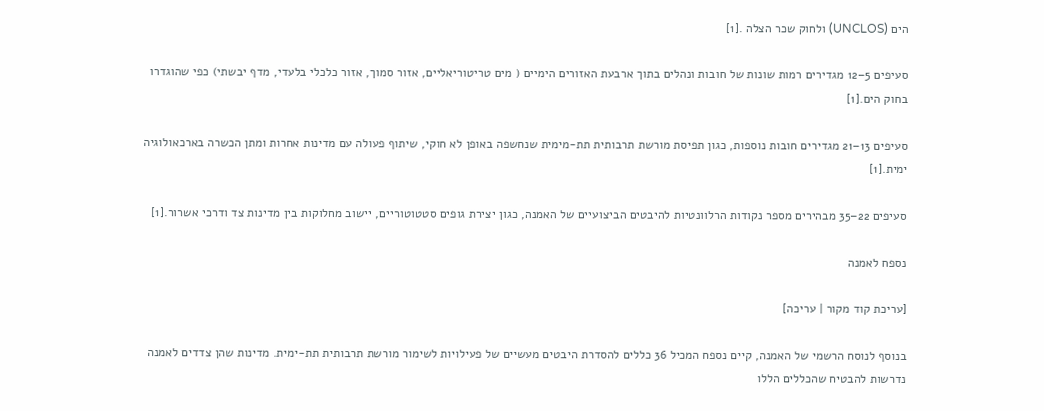הים (UNCLOS) ולחוק שכר הצלה .[1]

סעיפים 5–12 מגדירים רמות שונות של חובות ונהלים בתוך ארבעת האזורים הימיים ( מים טריטוריאליים, אזור סמוך, אזור כלכלי בלעדי, מדף יבשתי) כפי שהוגדרו בחוק הים.[1]

סעיפים 13–21 מגדירים חובות נוספות, כגון תפיסת מורשת תרבותית תת-מימית שנחשפה באופן לא חוקי, שיתוף פעולה עם מדינות אחרות ומתן הכשרה בארכאולוגיה ימית.[1]

סעיפים 22–35 מבהירים מספר נקודות הרלוונטיות להיבטים הביצועיים של האמנה, כגון יצירת גופים סטטוטוריים, יישוב מחלוקות בין מדינות צד ודרכי אשרור.[1]

נספח לאמנה

[עריכת קוד מקור | עריכה]

בנוסף לנוסח הרשמי של האמנה, קיים נספח המכיל 36 כללים להסדרת היבטים מעשיים של פעילויות לשימור מורשת תרבותית תת-ימית. מדינות שהן צדדים לאמנה נדרשות להבטיח שהכללים הללו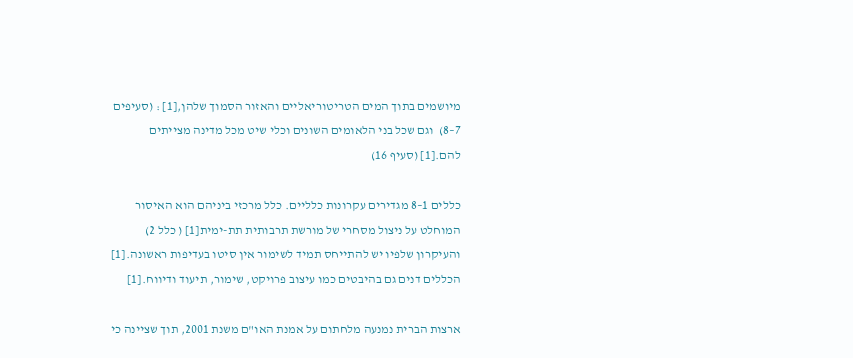מיושמים בתוך המים הטריטוריאליים והאזור הסמוך שלהן,[1] : (סעיפים 7–8)  וגם שכל בני הלאומים השונים וכלי שיט מכל מדינה מצייתים להם.[1] (סעיף 16)

כללים 1–8 מגדירים עקרונות כלליים. כלל מרכזי ביניהם הוא האיסור המוחלט על ניצול מסחרי של מורשת תרבותית תת-ימית[1] ( כלל 2)  והעיקרון שלפיו יש להתייחס תמיד לשימור אין סיטו בעדיפות ראשונה.[1] הכללים דנים גם בהיבטים כמו עיצוב פרויקט, שימור, תיעוד ודיווח.[1]

ארצות הברית נמנעה מלחתום על אמנת האו"ם משנת 2001, תוך שציינה כי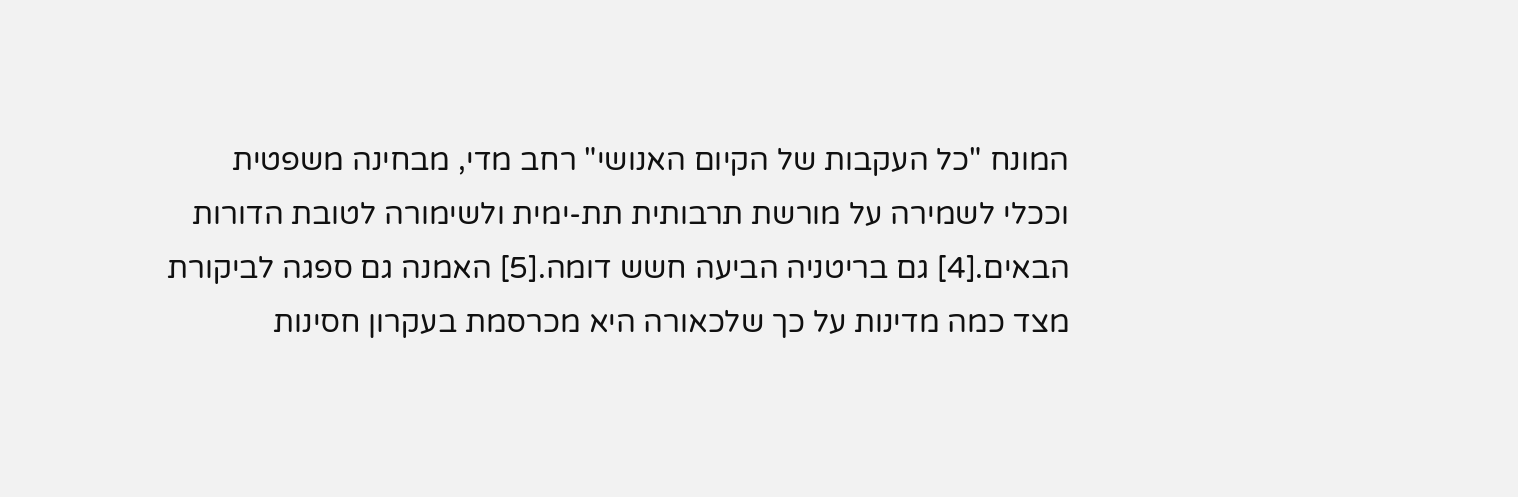המונח "כל העקבות של הקיום האנושי" רחב מדי, מבחינה משפטית וככלי לשמירה על מורשת תרבותית תת-ימית ולשימורה לטובת הדורות הבאים.[4] גם בריטניה הביעה חשש דומה.[5] האמנה גם ספגה לביקורת מצד כמה מדינות על כך שלכאורה היא מכרסמת בעקרון חסינות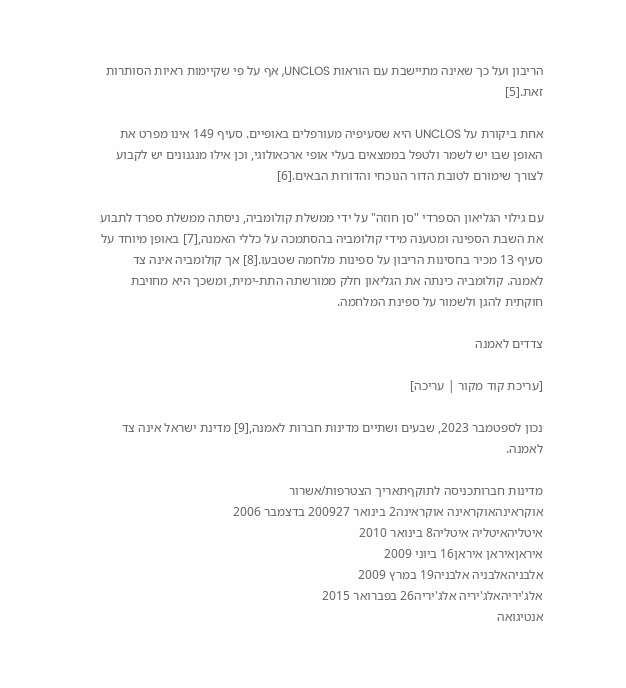הריבון ועל כך שאינה מתיישבת עם הוראות UNCLOS, אף על פי שקיימות ראיות הסותרות זאת.[5]

אחת ביקורת על UNCLOS היא שסעיפיה מעורפלים באופיים. סעיף 149 אינו מפרט את האופן שבו יש לשמר ולטפל בממצאים בעלי אופי ארכאולוגי, וכן אילו מנגנונים יש לקבוע לצורך שימורם לטובת הדור הנוכחי והדורות הבאים.[6]

עם גילוי הגליאון הספרדי "סן חוזה" על ידי ממשלת קולומביה, ניסתה ממשלת ספרד לתבוע את השבת הספינה ומטענה מידי קולומביה בהסתמכה על כללי האמנה,[7] באופן מיוחד על סעיף 13 מכיר בחסינות הריבון על ספינות מלחמה שטבעו.[8] אך קולומביה אינה צד לאמנה. קולומביה כינתה את הגליאון חלק ממורשתה התת-ימית, ומשכך היא מחויבת חוקתית להגן ולשמור על ספינת המלחמה.

צדדים לאמנה

[עריכת קוד מקור | עריכה]

נכון לספטמבר 2023, שבעים ושתיים מדינות חברות לאמנה,[9] מדינת ישראל אינה צד לאמנה.

מדינות חברותכניסה לתוקףתאריך הצטרפות/אשרור
אוקראינהאוקראינה אוקראינה2 בינואר 200927 בדצמבר 2006
איטליהאיטליה איטליה8 בינואר 2010
איראןאיראן איראן16 ביוני 2009
אלבניהאלבניה אלבניה19 במרץ 2009
אלג'יריהאלג'יריה אלג'יריה26 בפברואר 2015
אנטיגואה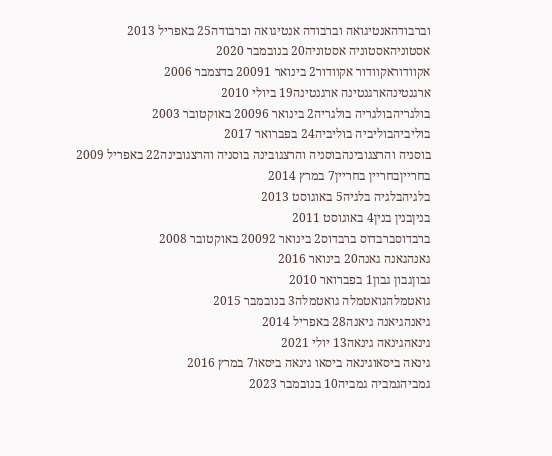וברבודהאנטיגואה וברבודה אנטיגואה וברבודה25 באפריל 2013
אסטוניהאסטוניה אסטוניה20 בנובמבר 2020
אקוודוראקוודור אקוודור2 בינואר 20091 בדצמבר 2006
ארגנטינהארגנטינה ארגנטינה19 ביולי 2010
בולגריהבולגריה בולגריה2 בינואר 20096 באוקטובר 2003
בוליביהבוליביה בוליביה24 בפברואר 2017
בוסניה והרצגובינהבוסניה והרצגובינה בוסניה והרצגובינה22 באפריל 2009
בחרייןבחריין בחריין7 במרץ 2014
בלגיהבלגיה בלגיה5 באוגוסט 2013
בניןבנין בנין4 באוגוסט 2011
ברבדוסברבדוס ברבדוס2 בינואר 20092 באוקטובר 2008
גאנהגאנה גאנה20 בינואר 2016
גבוןגבון גבון1 בפברואר 2010
גואטמלהגואטמלה גואטמלה3 בנובמבר 2015
גיאנהגיאנה גיאנה28 באפריל 2014
גינאהגינאה גינאה13 יולי 2021
גינאה ביסאוגינאה ביסאו גינאה ביסאו7 במרץ 2016
גמביהגמביה גמביה10 בנובמבר 2023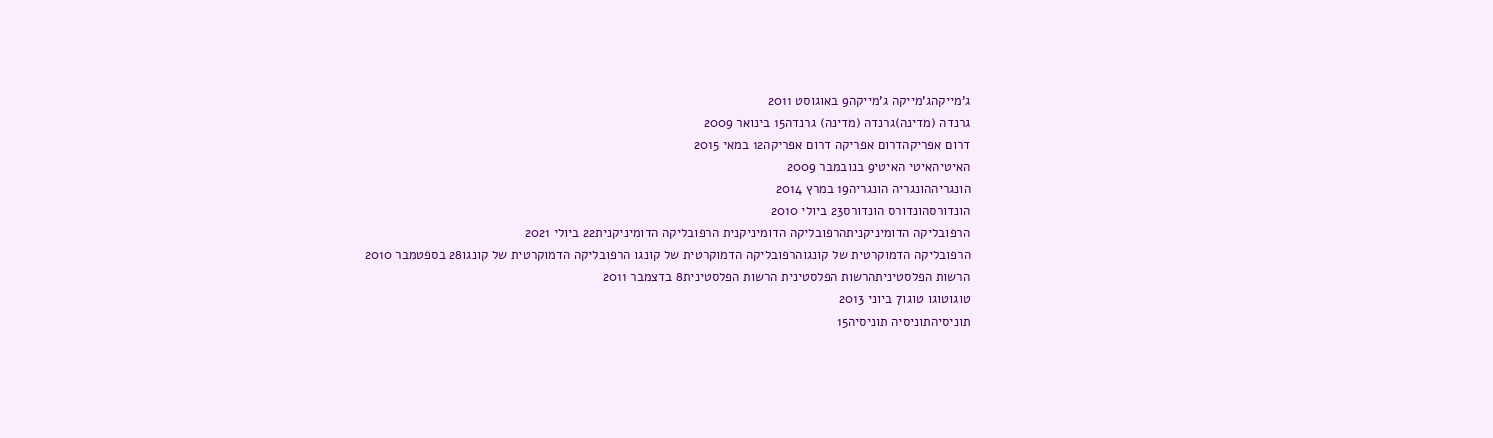ג'מייקהג'מייקה ג'מייקה9 באוגוסט 2011
גרנדה (מדינה)גרנדה (מדינה) גרנדה15 בינואר 2009
דרום אפריקהדרום אפריקה דרום אפריקה12 במאי 2015
האיטיהאיטי האיטי9 בנובמבר 2009
הונגריההונגריה הונגריה19 במרץ 2014
הונדורסהונדורס הונדורס23 ביולי 2010
הרפובליקה הדומיניקניתהרפובליקה הדומיניקנית הרפובליקה הדומיניקנית22 ביולי 2021
הרפובליקה הדמוקרטית של קונגוהרפובליקה הדמוקרטית של קונגו הרפובליקה הדמוקרטית של קונגו28 בספטמבר 2010
הרשות הפלסטיניתהרשות הפלסטינית הרשות הפלסטינית8 בדצמבר 2011
טוגוטוגו טוגו7 ביוני 2013
תוניסיהתוניסיה תוניסיה15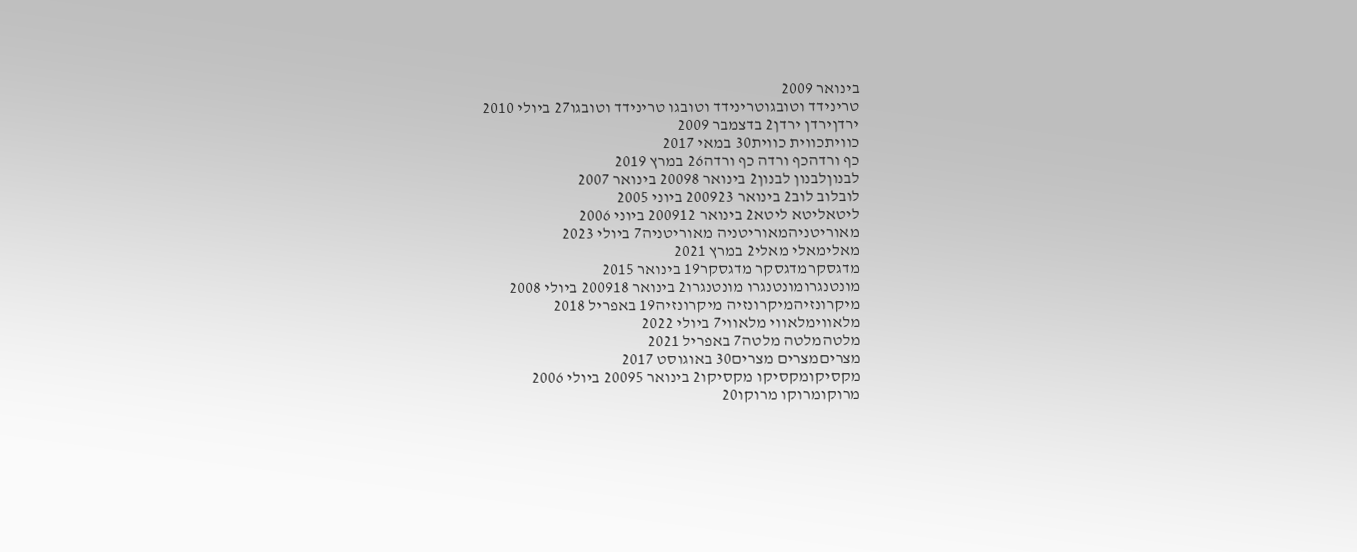בינואר 2009
טרינידד וטובגוטרינידד וטובגו טרינידד וטובגו27 ביולי 2010
ירדןירדן ירדן2 בדצמבר 2009
כוויתכווית כווית30 במאי 2017
כף ורדהכף ורדה כף ורדה26 במרץ 2019
לבנוןלבנון לבנון2 בינואר 20098 בינואר 2007
לובלוב לוב2 בינואר 200923 ביוני 2005
ליטאליטא ליטא2 בינואר 200912 ביוני 2006
מאוריטניהמאוריטניה מאוריטניה7 ביולי 2023
מאלימאלי מאלי2 במרץ 2021
מדגסקרמדגסקר מדגסקר19 בינואר 2015
מונטנגרומונטנגרו מונטנגרו2 בינואר 200918 ביולי 2008
מיקרונזיהמיקרונזיה מיקרונזיה19 באפריל 2018
מלאווימלאווי מלאווי7 ביולי 2022
מלטהמלטה מלטה7 באפריל 2021
מצריםמצרים מצרים30 באוגוסט 2017
מקסיקומקסיקו מקסיקו2 בינואר 20095 ביולי 2006
מרוקומרוקו מרוקו20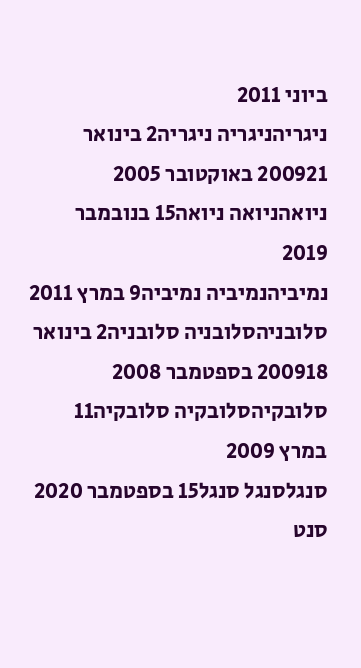ביוני 2011
ניגריהניגריה ניגריה2 בינואר 200921 באוקטובר 2005
ניואהניואה ניואה15 בנובמבר 2019
נמיביהנמיביה נמיביה9 במרץ 2011
סלובניהסלובניה סלובניה2 בינואר 200918 בספטמבר 2008
סלובקיהסלובקיה סלובקיה11 במרץ 2009
סנגלסנגל סנגל15 בספטמבר 2020
סנט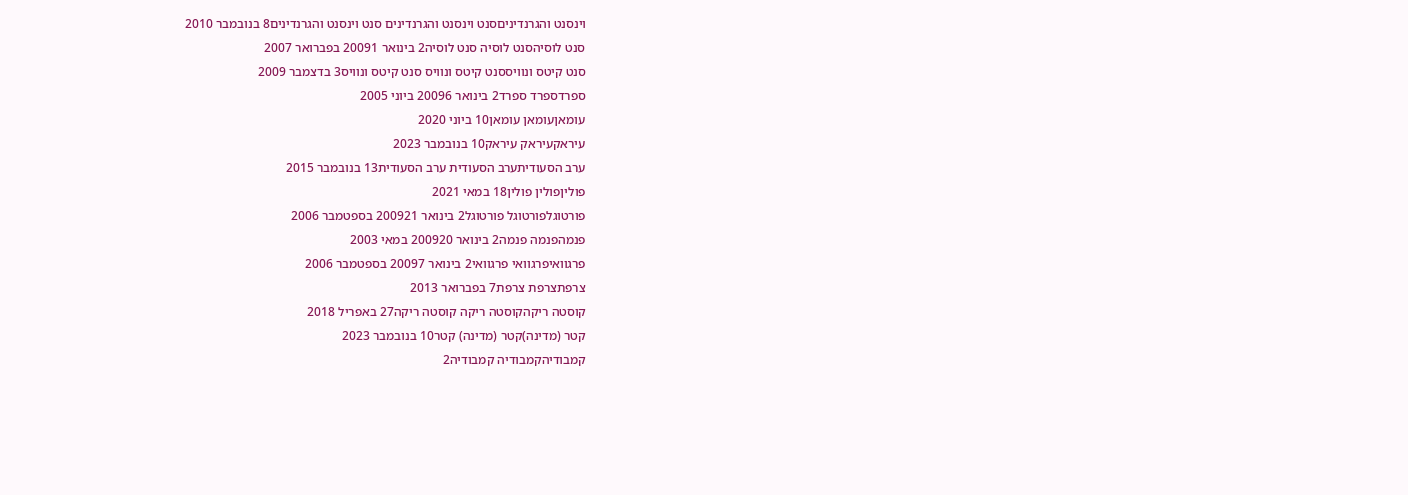וינסנט והגרנדיניםסנט וינסנט והגרנדינים סנט וינסנט והגרנדינים8 בנובמבר 2010
סנט לוסיהסנט לוסיה סנט לוסיה2 בינואר 20091 בפברואר 2007
סנט קיטס ונוויססנט קיטס ונוויס סנט קיטס ונוויס3 בדצמבר 2009
ספרדספרד ספרד2 בינואר 20096 ביוני 2005
עומאןעומאן עומאן10 ביוני 2020
עיראקעיראק עיראק10 בנובמבר 2023
ערב הסעודיתערב הסעודית ערב הסעודית13 בנובמבר 2015
פוליןפולין פולין18 במאי 2021
פורטוגלפורטוגל פורטוגל2 בינואר 200921 בספטמבר 2006
פנמהפנמה פנמה2 בינואר 200920 במאי 2003
פרגוואיפרגוואי פרגוואי2 בינואר 20097 בספטמבר 2006
צרפתצרפת צרפת7 בפברואר 2013
קוסטה ריקהקוסטה ריקה קוסטה ריקה27 באפריל 2018
קטר (מדינה)קטר (מדינה) קטר10 בנובמבר 2023
קמבודיהקמבודיה קמבודיה2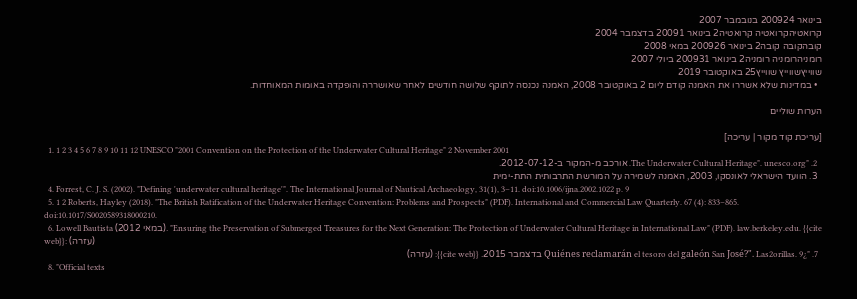בינואר 200924 בנובמבר 2007
קרואטיהקרואטיה קרואטיה2 בינואר 20091 בדצמבר 2004
קובהקובה קובה2 בינואר 200926 במאי 2008
רומניהרומניה רומניה2 בינואר 200931 ביולי 2007
שווייץשווייץ שווייץ25 באוקטובר 2019
  • במדינות שלא אשררו את האמנה קודם ליום 2 באוקטובר 2008, האמנה נכנסה לתוקף שלושה חודשים לאחר שאושררה והופקדה באומות המאוחדות.

הערות שוליים

[עריכת קוד מקור | עריכה]
  1. 1 2 3 4 5 6 7 8 9 10 11 12 UNESCO "2001 Convention on the Protection of the Underwater Cultural Heritage" 2 November 2001
  2. "The Underwater Cultural Heritage". unesco.org. אורכב מ-המקור ב-2012-07-12.
  3. הוועד הישראלי לאונסקו, 2003, האמנה לשמירה על המורשת התרבותית התת-ימית
  4. Forrest, C. J. S. (2002). "Defining 'underwater cultural heritage'". The International Journal of Nautical Archaeology, 31(1), 3–11. doi:10.1006/ijna.2002.1022 p. 9
  5. 1 2 Roberts, Hayley (2018). "The British Ratification of the Underwater Heritage Convention: Problems and Prospects" (PDF). International and Commercial Law Quarterly. 67 (4): 833–865. doi:10.1017/S0020589318000210.
  6. Lowell Bautista (במאי 2012). "Ensuring the Preservation of Submerged Treasures for the Next Generation: The Protection of Underwater Cultural Heritage in International Law" (PDF). law.berkeley.edu. {{cite web}}: (עזרה)
  7. "¿Quiénes reclamarán el tesoro del galeón San José?". Las2orillas. 9 בדצמבר 2015. {{cite web}}: (עזרה)
  8. "Official texts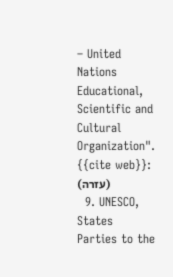– United Nations Educational, Scientific and Cultural Organization". {{cite web}}: (עזרה)
  9. UNESCO, States Parties to the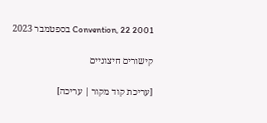2001 Convention, 22 בספטמבר 2023

קישורים חיצוניים

[עריכת קוד מקור | עריכה]